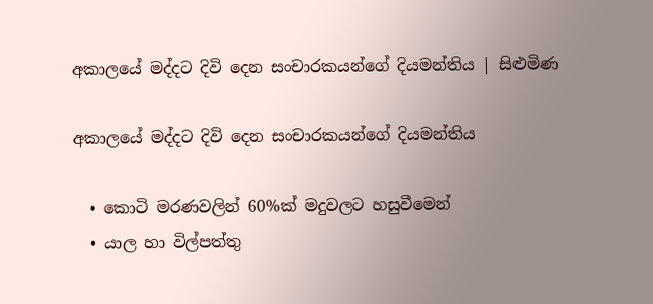අකාලයේ මද්දට දිවි දෙන සංචාරකයන්ගේ දියමන්තිය | සිළුමිණ

අකාලයේ මද්දට දිවි දෙන සංචාරකයන්ගේ දියමන්තිය

  • කොටි මරණවලින් 60%ක් මදුවලට හසුවීමෙන්
  • යාල හා විල්පත්තු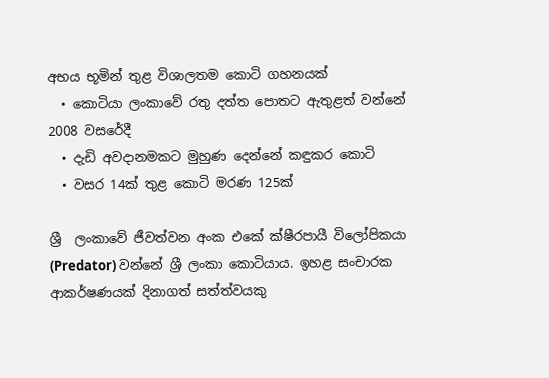අභය භූමින් තුළ විශාලතම කොටි ගහනයක්
  • කොටියා ලංකාවේ රතු දත්ත පොතට ඇතුළත් වන්නේ 2008 වසරේදී
  • දැඩි අවදානමකට මුහුණ දෙන්නේ කඳුකර කොටි
  • වසර 14ක් තුළ කොටි මරණ 125ක්

ශ්‍රී  ලංකාවේ ජීවත්වන අංක එකේ ක්ෂීරපායී විලෝපිකයා (Predator) වන්නේ ශ්‍රී ලංකා කොටියාය. ඉහළ සංචාරක ආකර්ෂණයක් දිනාගත් සත්ත්වයකු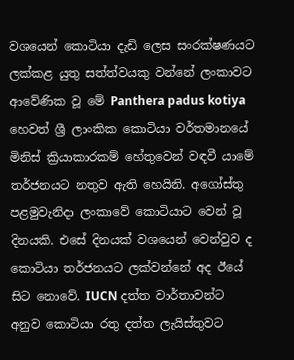වශයෙන් කොටියා දැඩි ලෙස සංරක්ෂණයට ලක්කළ යුතු සත්ත්වයකු වන්නේ ලංකාවට ආවේණික වූ මේ Panthera padus kotiya හෙවත් ශ්‍රී ලාංකික කොටියා වර්තමානයේ මිනිස් ක්‍රියාකාරකම් හේතුවෙන් වඳවී යාමේ තර්ජනයට නතුව ඇති හෙයිනි. අගෝස්තු පළමුවැනිදා ලංකාවේ කොටියාට වෙන් වූ දිනයකි. එසේ දිනයක් වශයෙන් වෙන්වුව ද කොටියා තර්ජනයට ලක්වන්නේ අද ඊයේ සිට නොවේ. IUCN දත්ත වාර්තාවන්ට අනුව කොටියා රතු දත්ත ලැයිස්තුවට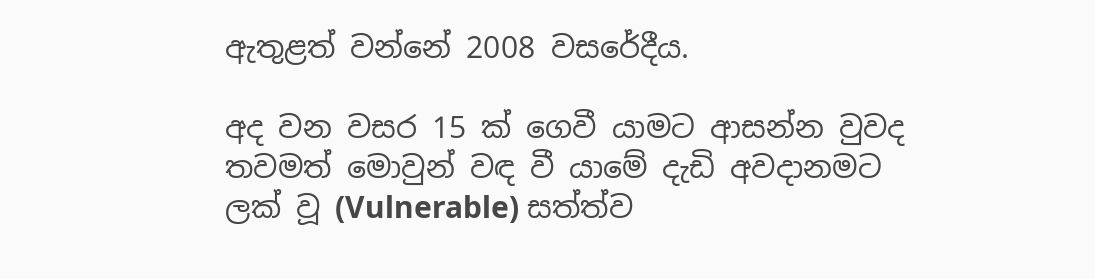ඇතුළත් වන්නේ 2008 වසරේදීය.

අද වන වසර 15 ක් ගෙවී යාමට ආසන්න වුවද තවමත් මොවුන් වඳ වී යාමේ දැඩි අවදානමට ලක් වූ (Vulnerable) සත්ත්ව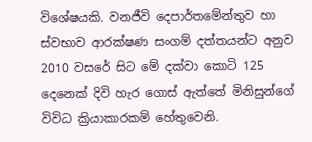විශේෂයකි. වනජීවි දෙපාර්තමේන්තුව හා ස්වභාව ආරක්ෂණ සංගම් දත්තයන්ට අනුව 2010 වසරේ සිට මේ දක්වා කොටි 125 දෙනෙක් දිවි හැර ගොස් ඇත්තේ මිනිසුන්ගේ විවිධ ක්‍රියාකාරකම් හේතුවෙනි.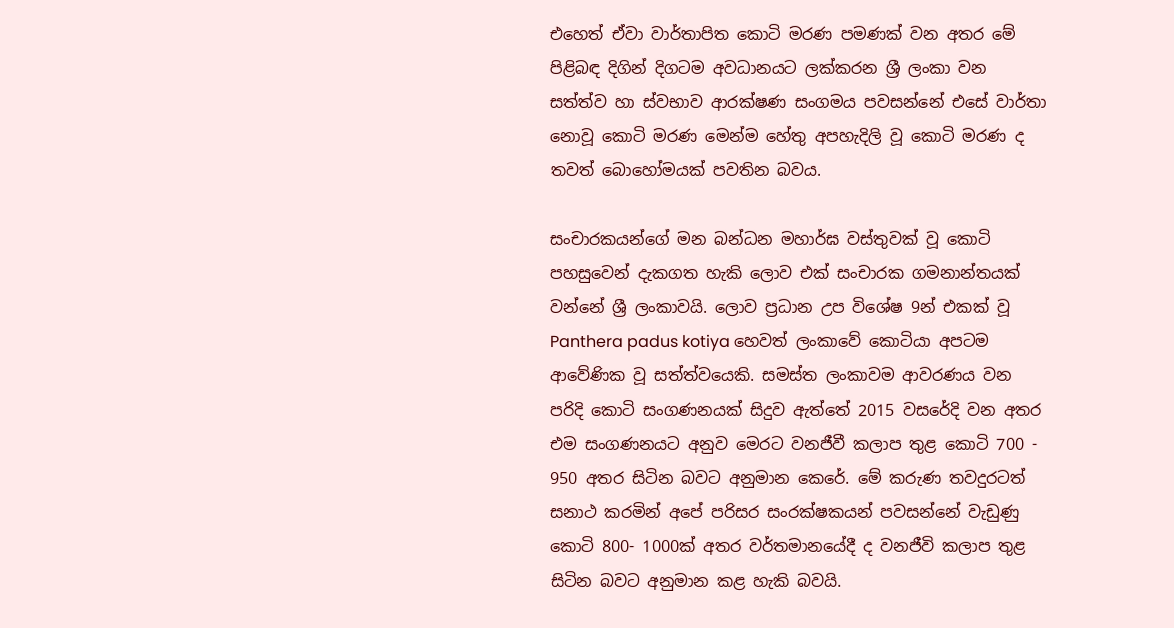එහෙත් ඒවා වාර්තාපිත කොටි මරණ පමණක් වන අතර මේ පිළිබඳ දිගින් දිගටම අවධානයට ලක්කරන ශ්‍රී ලංකා වන සත්ත්ව හා ස්වභාව ආරක්ෂණ සංගමය පවසන්නේ එසේ වාර්තා නොවූ කොටි මරණ මෙන්ම හේතු අපහැදිලි වූ කොටි මරණ ද තවත් බොහෝමයක් පවතින බවය.

සංචාරකයන්ගේ මන බන්ධන මහාර්ඝ වස්තුවක් වූ කොටි පහසුවෙන් දැකගත හැකි ලොව එක් සංචාරක ගමනාන්තයක් වන්නේ ශ්‍රී ලංකාවයි. ලොව ප්‍රධාන උප විශේෂ 9න් එකක් වූ Panthera padus kotiya හෙවත් ලංකාවේ කොටියා අපටම ආවේණික වූ සත්ත්වයෙකි. සමස්ත ලංකාවම ආවරණය වන පරිදි කොටි සංගණනයක් සිදුව ඇත්තේ 2015 වසරේදි වන අතර එම සංගණනයට අනුව මෙරට වනජීවී කලාප තුළ කොටි 700 - 950 අතර සිටින බවට අනුමාන කෙරේ. මේ කරුණ තවදුරටත් සනාථ කරමින් අපේ පරිසර සංරක්ෂකයන් පවසන්නේ වැඩුණු කොටි 800- 1000ක් අතර වර්තමානයේදී ද වනජීවි කලාප තුළ සිටින බවට අනුමාන කළ හැකි බවයි.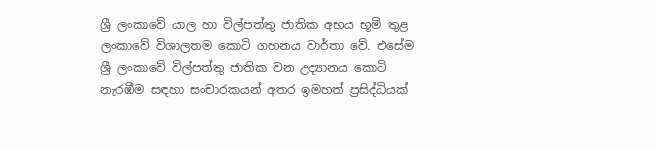ශ්‍රී ලංකාවේ යාල හා විල්පත්තු ජාතික අභය භූමි තුළ ලංකාවේ විශාලතම කොටි ගහනය වාර්තා වේ. එසේම ශ්‍රී ලංකාවේ විල්පත්තු ජාතික වන උද්‍යානය කොටි නැරඹීම සඳහා සංචාරකයන් අතර ඉමහත් ප්‍රසිද්ධියක්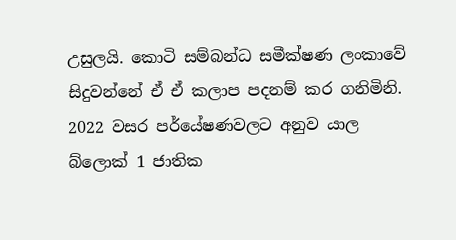උසුලයි. කොටි සම්බන්ධ සමීක්ෂණ ලංකාවේ සිදුවන්නේ ඒ ඒ කලාප පදනම් කර ගනිමිනි. 2022 වසර පර්යේෂණවලට අනුව යාල බ්ලොක් 1 ජාතික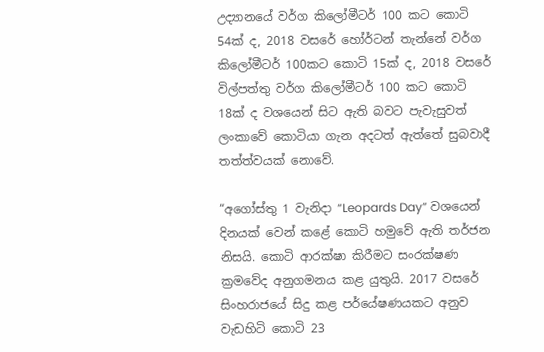උද්‍යානයේ වර්ග කිලෝමීටර් 100 කට කොටි 54ක් ද, 2018 වසරේ හෝර්ටන් තැන්නේ වර්ග කිලෝමීටර් 100කට කොටි 15ක් ද, 2018 වසරේ විල්පත්තු වර්ග කිලෝමීටර් 100 කට කොටි 18ක් ද වශයෙන් සිට ඇති බවට පැවැසුවත් ලංකාවේ කොටියා ගැන අදටත් ඇත්තේ සුබවාදී තත්ත්වයක් නොවේ.

“අගෝස්තු 1 වැනිදා “Leopards Day” වශයෙන් දිනයක් වෙන් කළේ කොටි හමුවේ ඇති තර්ජන නිසයි. කොටි ආරක්ෂා කිරීමට සංරක්ෂණ ක්‍රමවේද අනුගමනය කළ යුතුයි. 2017 වසරේ සිංහරාජයේ සිදු කළ පර්යේෂණයකට අනුව වැඩහිටි කොටි 23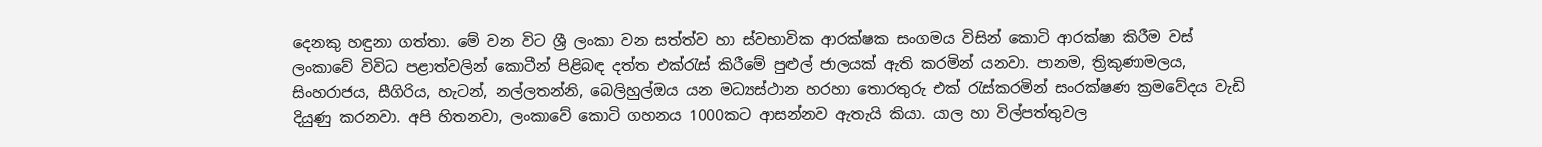දෙනකු හඳුනා ගත්තා. මේ වන විට ශ්‍රී ලංකා වන සත්ත්ව හා ස්වභාවික ආරක්ෂක සංගමය විසින් කොටි ආරක්ෂා කිරීම වස් ලංකාවේ විවිධ පළාත්වලින් කොටීන් පිළිබඳ දත්ත එක්රැස් කිරීමේ පුළුල් ජාලයක් ඇති කරමින් යනවා. පානම, ත්‍රිකුණාමලය, සිංහරාජය, සීගිරිය, හැටන්, නල්ලතන්නි, බෙලිහුල්ඔය යන මධ්‍යස්ථාන හරහා තොරතුරු එක් රැස්කරමින් සංරක්ෂණ ක්‍රමවේදය වැඩි දියුණු කරනවා. අපි හිතනවා, ලංකාවේ කොටි ගහනය 1000කට ආසන්නව ඇතැයි කියා. යාල හා විල්පත්තුවල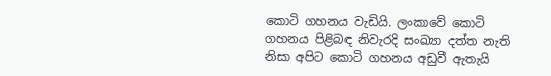කොටි ගහනය වැඩියි. ලංකාවේ කොටි ගහනය පිළිබඳ නිවැරදි සංඛ්‍යා දත්ත නැති නිසා අපිට කොටි ගහනය අඩුවී ඇතැයි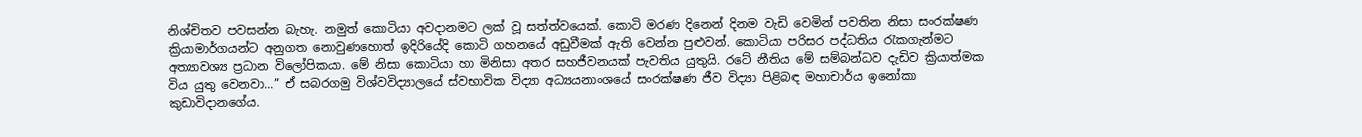නිශ්චිතව පවසන්න බැහැ. නමුත් කොටියා අවදානමට ලක් වූ සත්ත්වයෙක්. කොටි මරණ දිනෙන් දිනම වැඩි වෙමින් පවතින නිසා සංරක්ෂණ ක්‍රියාමාර්ගයන්ට අනුගත නොවුණහොත් ඉදිරියේදි කොටි ගහනයේ අඩුවීමක් ඇති වෙන්න පුළුවන්. කොටියා පරිසර පද්ධතිය රැකගැන්මට අත්‍යාවශ්‍ය ප්‍රධාන විලෝපිකයා. මේ නිසා කොටියා හා මිනිසා අතර සහජීවනයක් පැවතිය යුතුයි. රටේ නීතිය මේ සම්බන්ධව දැඩිව ක්‍රියාත්මක විය යුතු වෙනවා...” ඒ සබරගමු විශ්වවිද්‍යාලයේ ස්වභාවික විද්‍යා අධ්‍යයනාංශයේ සංරක්ෂණ ජීව විද්‍යා පිළිබඳ මහාචාර්ය ඉනෝකා කුඩාවිදානගේය.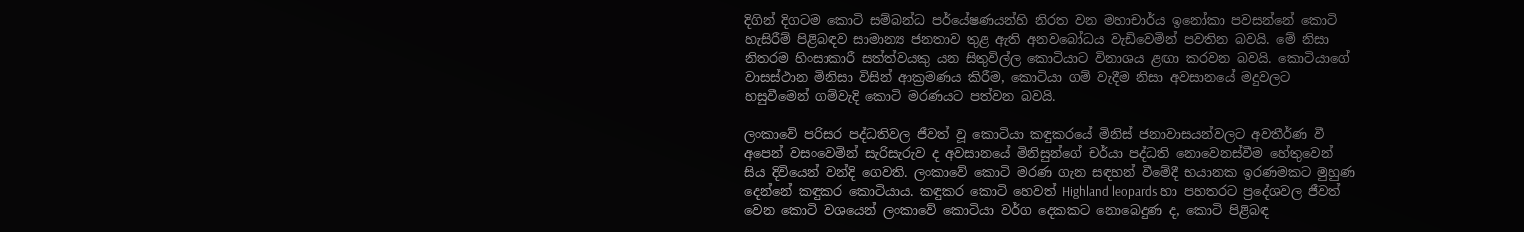දිගින් දිගටම කොටි සම්බන්ධ පර්යේෂණයන්හි නිරත වන මහාචාර්ය ඉනෝකා පවසන්නේ කොටි හැසිරීම් පිළිබඳව සාමාන්‍ය ජනතාව තුළ ඇති අනවබෝධය වැඩිවෙමින් පවතින බවයි. මේ නිසා නිතරම හිංසාකාරී සත්ත්වයකු යන සිතුවිල්ල කොටියාට විනාශය ළඟා කරවන බවයි. කොටියාගේ වාසස්ථාන මිනිසා විසින් ආක්‍රමණය කිරීම, කොටියා ගම් වැදීම නිසා අවසානයේ මදුවලට හසුවීමෙන් ගම්වැදි කොටි මරණයට පත්වන බවයි.

ලංකාවේ පරිසර පද්ධතිවල ජීවත් වූ කොටියා කඳුකරයේ මිනිස් ජනාවාසයන්වලට අවතීර්ණ වී අපෙන් වසංවෙමින් සැරිසැරුව ද අවසානයේ මිනිසුන්ගේ චර්යා පද්ධති නොවෙනස්වීම හේතුවෙන් සිය දිවියෙන් වන්දි ගෙවති. ලංකාවේ කොටි මරණ ගැන සඳහන් වීමේදී භයානක ඉරණමකට මුහුණ දෙන්නේ කඳුකර කොටියාය. කඳුකර කොටි හෙවත් Highland leopards හා පහතරට ප්‍රදේශවල ජීවත් වෙන කොටි වශයෙන් ලංකාවේ කොටියා වර්ග දෙකකට නොබෙදුණ ද, කොටි පිළිබඳ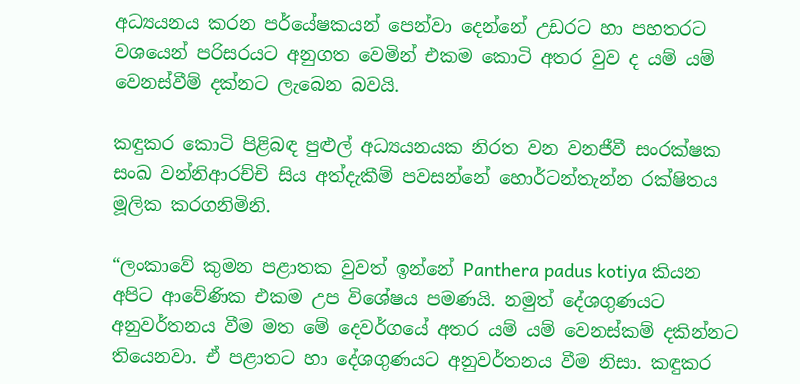අධ්‍යයනය කරන පර්යේෂකයන් පෙන්වා දෙන්නේ උඩරට හා පහතරට වශයෙන් පරිසරයට අනුගත වෙමින් එකම කොටි අතර වුව ද යම් යම් වෙනස්වීම් දක්නට ලැබෙන බවයි.

කඳුකර කොටි පිළිබඳ පුළුල් අධ්‍යයනයක නිරත වන වනජීවී සංරක්ෂක සංඛ වන්නිආරච්චි සිය අත්දැකීම් පවසන්නේ හොර්ටන්තැන්න රක්ෂිතය මූලික කරගනිමිනි.

“ලංකාවේ කුමන පළාතක වුවත් ඉන්නේ Panthera padus kotiya කියන අපිට ආවේණික එකම උප විශේෂය පමණයි. නමුත් දේශගුණයට අනුවර්තනය වීම මත මේ දෙවර්ගයේ අතර යම් යම් වෙනස්කම් දකින්නට තියෙනවා. ඒ පළාතට හා දේශගුණයට අනුවර්තනය වීම නිසා. කඳුකර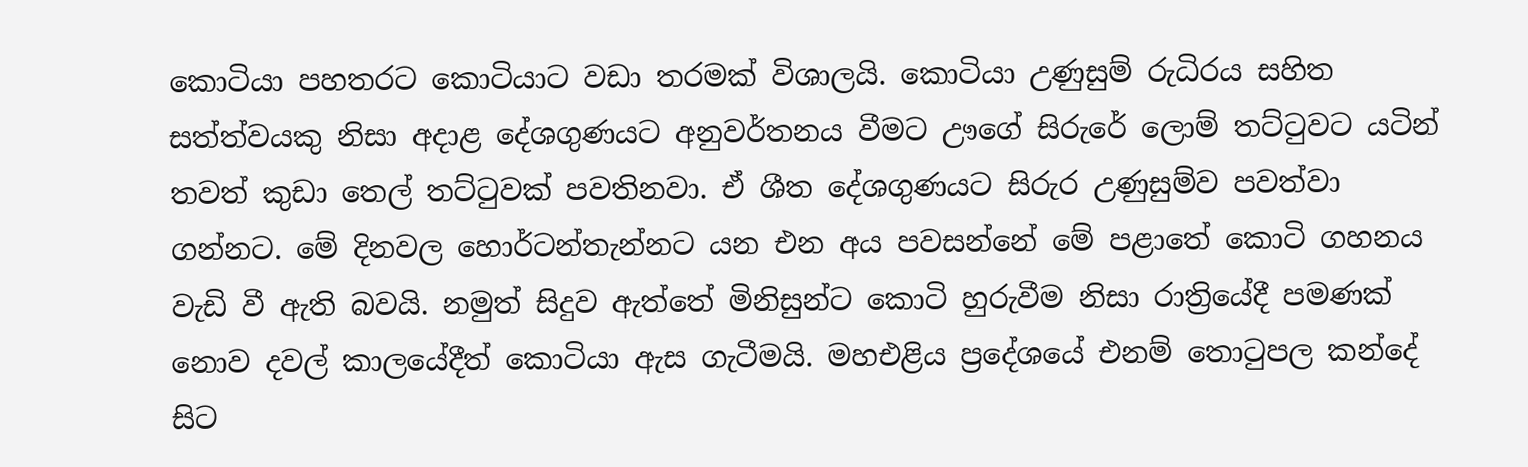කොටියා පහතරට කොටියාට වඩා තරමක් විශාලයි. කොටියා උණුසුම් රුධිරය සහිත සත්ත්වයකු නිසා අදාළ දේශගුණයට අනුවර්තනය වීමට ඌගේ සිරුරේ ලොම් තට්ටුවට යටින් තවත් කුඩා තෙල් තට්ටුවක් පවතිනවා. ඒ ශීත දේශගුණයට සිරුර උණුසුම්ව පවත්වා ගන්නට. මේ දිනවල හොර්ටන්තැන්නට යන එන අය පවසන්නේ මේ පළාතේ කොටි ගහනය වැඩි වී ඇති බවයි. නමුත් සිදුව ඇත්තේ මිනිසුන්ට කොටි හුරුවීම නිසා රාත්‍රියේදී පමණක් නොව දවල් කාලයේදීත් කොටියා ඇස ගැටීමයි. මහඑළිය ප්‍රදේශයේ එනම් තොටුපල කන්දේ සිට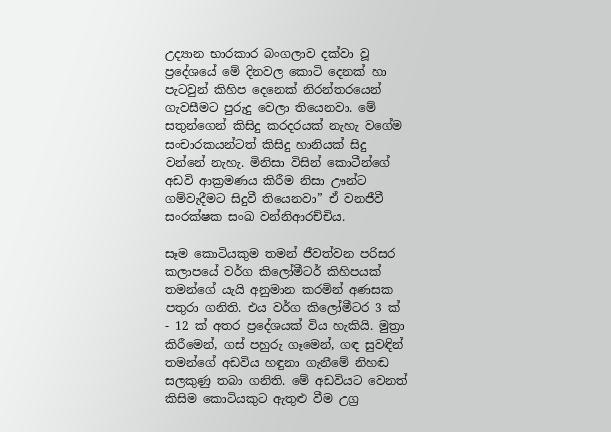උද්‍යාන භාරකාර බංගලාව දක්වා වූ ප්‍රදේශයේ මේ දිනවල කොටි දෙනක් හා පැටවුන් කිහිප දෙනෙක් නිරන්තරයෙන් ගැවසීමට පුරුදු වෙලා තියෙනවා. මේ සතුන්ගෙන් කිසිදු කරදරයක් නැහැ වගේම සංචාරකයන්ටත් කිසිදු හානියක් සිදු වන්නේ නැහැ. මිනිසා විසින් කොටීන්ගේ අඩවි ආක්‍රමණය කිරීම නිසා ඌන්ට ගම්වැදීමට සිදුවී තියෙනවා” ඒ වනජීවී සංරක්ෂක සංඛ වන්නිආරච්චිය.

සෑම කොටියකුම තමන් ජීවත්වන පරිසර කලාපයේ වර්ග කිලෝමීටර් කිහිපයක් තමන්ගේ යැයි අනුමාන කරමින් අණසක පතුරා ගනිති. එය වර්ග කිලෝමීටර 3 ක් - 12 ක් අතර ප්‍රදේශයක් විය හැකියි. මුත්‍රා කිරීමෙන්, ගස් පහුරු ගෑමෙන්, ගඳ සුවඳින් තමන්ගේ අඩවිය හඳුනා ගැනීමේ නිහඬ සලකුණු තබා ගනිති. මේ අඩවියට වෙනත් කිසිම කොටියකුට ඇතුළු වීම උග්‍ර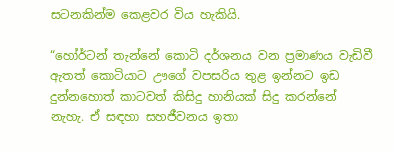සටනකින්ම කෙළවර විය හැකියි.

“හෝර්ටන් තැන්නේ කොටි දර්ශනය වන ප්‍රමාණය වැඩිවී ඇතත් කොටියාට ඌගේ වපසරිය තුළ ඉන්නට ඉඩ දුන්නහොත් කාටවත් කිසිදු හානියක් සිදු කරන්නේ නැහැ. ඒ සඳහා සහජීවනය ඉතා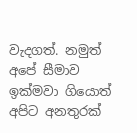වැදගත්. නමුත් අපේ සීමාව ඉක්මවා ගියොත් අපිට අනතුරක්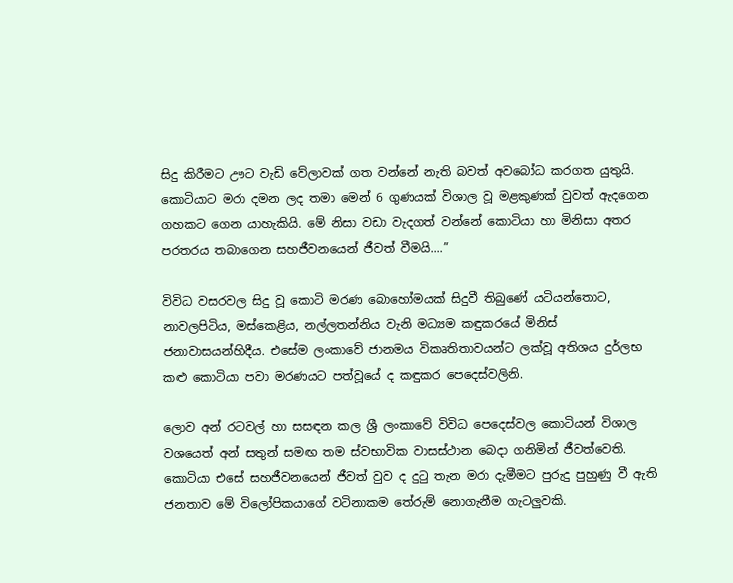සිදු කිරීමට ඌට වැඩි වේලාවක් ගත වන්නේ නැති බවත් අවබෝධ කරගත යුතුයි. කොටියාට මරා දමන ලද තමා මෙන් 6 ගුණයක් විශාල වූ මළකුණක් වුවත් ඇදගෙන ගහකට ගෙන යාහැකියි. මේ නිසා වඩා වැදගත් වන්නේ කොටියා හා මිනිසා අතර පරතරය තබාගෙන සහජීවනයෙන් ජීවත් වීමයි....”

විවිධ වසරවල සිදු වූ කොටි මරණ බොහෝමයක් සිදුවී තිබුණේ යටියන්තොට, නාවලපිටිය, මස්කෙළිය, නල්ලතන්නිය වැනි මධ්‍යම කඳුකරයේ මිනිස් ජනාවාසයන්හිදීය. එසේම ලංකාවේ ජානමය විකෘතිතාවයන්ට ලක්වූ අතිශය දුර්ලභ කළු කොටියා පවා මරණයට පත්වූයේ ද කඳුකර පෙදෙස්වලිනි.

ලොව අන් රටවල් හා සසඳන කල ශ්‍රී ලංකාවේ විවිධ පෙදෙස්වල කොටියන් විශාල වශයෙත් අන් සතුන් සමඟ තම ස්වභාවික වාසස්ථාන බෙදා ගනිමින් ජීවත්වෙති. කොටියා එසේ සහජීවනයෙන් ජීවත් වුව ද දුටු තැන මරා දැමීමට පුරුදු පුහුණු වී ඇති ජනතාව මේ විලෝපිකයාගේ වටිනාකම තේරුම් නොගැනීම ගැටලුවකි.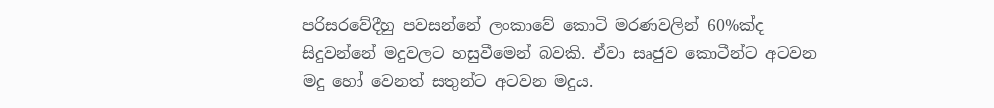පරිසරවේදීහු පවසන්නේ ලංකාවේ කොටි මරණවලින් 60%ක්ද සිදුවන්නේ මදුවලට හසුවීමෙන් බවකි. ඒවා සෘජුව කොටීන්ට අටවන මදු හෝ වෙනත් සතුන්ට අටවන මදුය.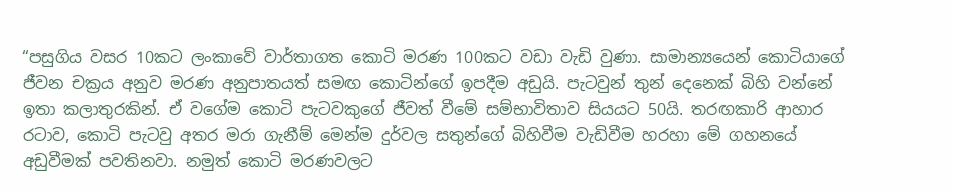“පසුගිය වසර 10කට ලංකාවේ වාර්තාගත කොටි මරණ 100කට වඩා වැඩි වුණා. සාමාන්‍යයෙන් කොටියාගේ ජීවන චක්‍රය අනුව මරණ අනුපාතයත් සමඟ කොටින්ගේ ඉපදීම අඩුයි. පැටවුන් තුන් දෙනෙක් බිහි වන්නේ ඉතා කලාතුරකින්. ඒ වගේම කොටි පැටවකුගේ ජීවත් වීමේ සම්භාවිතාව සියයට 50යි. තරඟකාරි ආහාර රටාව, කොටි පැටවු අතර මරා ගැනීම් මෙන්ම දුර්වල සතුන්ගේ බිහිවීම වැඩිවීම හරහා මේ ගහනයේ අඩුවීමක් පවතිනවා. නමුත් කොටි මරණවලට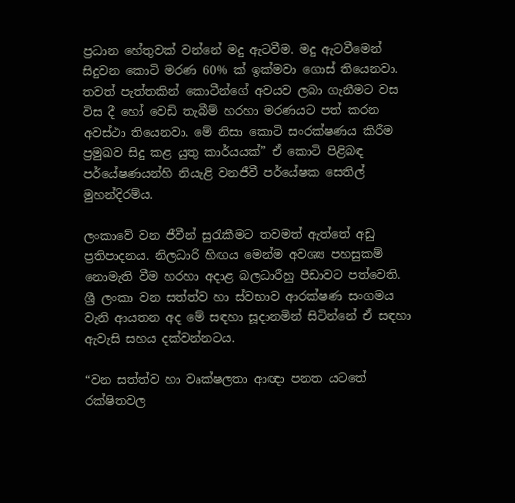ප්‍රධාන හේතුවක් වන්නේ මදු ඇටවීම. මදු ඇටවීමෙන් සිදුවන කොටි මරණ 60% ක් ඉක්මවා ගොස් තියෙනවා. තවත් පැත්තකින් කොටීන්ගේ අවයව ලබා ගැනීමට වස විස දී හෝ වෙඩි තැබීම් හරහා මරණයට පත් කරන අවස්ථා තියෙනවා. මේ නිසා කොටි සංරක්ෂණය කිරීම ප්‍රමුඛව සිදු කළ යුතු කාර්යයක්” ඒ කොටි පිළිබඳ පර්යේෂණයන්හි නියැළි වනජීවී පර්යේෂක සෙතිල් මුහන්දිරම්ය.

ලංකාවේ වන ජීවීන් සුරැකීමට තවමත් ඇත්තේ අඩු ප්‍රතිපාදනය. නිලධාරි හිඟය මෙන්ම අවශ්‍ය පහසුකම් නොමැති වීම හරහා අදාළ බලධාරීහු පීඩාවට පත්වෙති. ශ්‍රී ලංකා වන සත්ත්ව හා ස්වභාව ආරක්ෂණ සංගමය වැනි ආයතන අද මේ සඳහා සූදානමින් සිටින්නේ ඒ සඳහා ඇවැසි සහය දක්වන්නටය.

“වන සත්ත්ව හා වෘක්ෂලතා ආඥා පනත යටතේ රක්ෂිතවල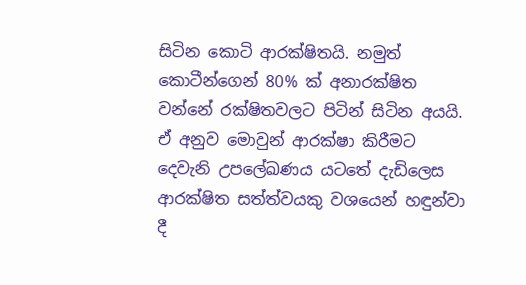සිටින කොටි ආරක්ෂිතයි. නමුත් කොටීන්ගෙන් 80% ක් අනාරක්ෂිත වන්නේ රක්ෂිතවලට පිටින් සිටින අයයි. ඒ අනුව මොවුන් ආරක්ෂා කිරීමට දෙවැනි උපලේඛණය යටතේ දැඩිලෙස ආරක්ෂිත සත්ත්වයකු වශයෙන් හඳුන්වා දී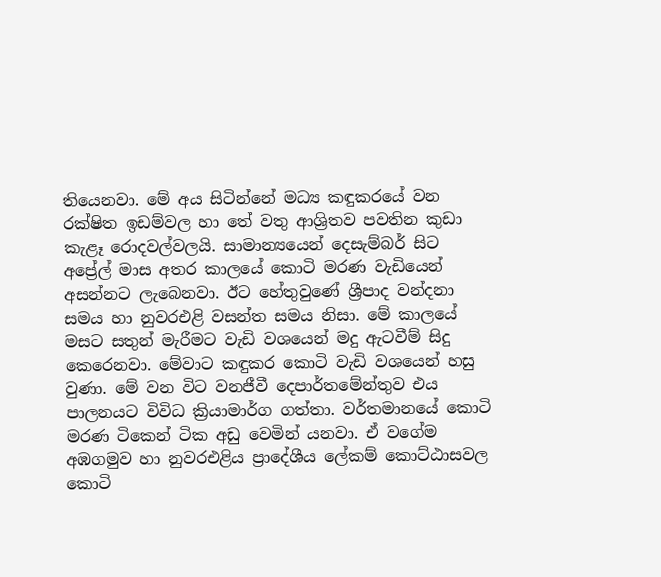තියෙනවා. මේ අය සිටින්නේ මධ්‍ය කඳුකරයේ වන රක්ෂිත ඉඩම්වල හා තේ වතු ආශ්‍රිතව පවතින කුඩා කැළෑ රොදවල්වලයි. සාමාන්‍යයෙන් දෙසැම්බර් සිට අප්‍රේල් මාස අතර කාලයේ කොටි මරණ වැඩියෙන් අසන්නට ලැබෙනවා. ඊට හේතුවුණේ ශ්‍රීපාද වන්දනා සමය හා නුවරඑළි වසන්ත සමය නිසා. මේ කාලයේ මසට සතුන් මැරීමට වැඩි වශයෙන් මදු ඇටවීම් සිදු කෙරෙනවා. මේවාට කඳුකර කොටි වැඩි වශයෙන් හසු වුණා. මේ වන විට වනජීවී දෙපාර්තමේන්තුව එය පාලනයට විවිධ ක්‍රියාමාර්ග ගත්තා. වර්තමානයේ කොටි මරණ ටිකෙන් ටික අඩු වෙමින් යනවා. ඒ වගේම අඹගමුව හා නුවරඑළිය ප්‍රාදේශීය ලේකම් කොට්ඨාසවල කොටි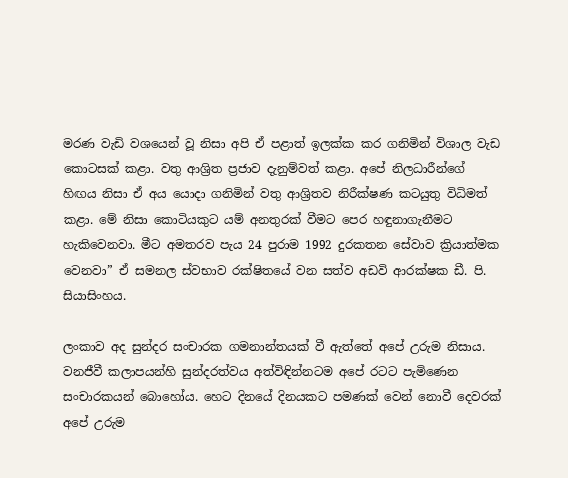මරණ වැඩි වශයෙන් වූ නිසා අපි ඒ පළාත් ඉලක්ක කර ගනිමින් විශාල වැඩ කොටසක් කළා. වතු ආශ්‍රිත ප්‍රජාව දැනුම්වත් කළා. අපේ නිලධාරීන්ගේ හිඟය නිසා ඒ අය යොදා ගනිමින් වතු ආශ්‍රිතව නිරීක්ෂණ කටයුතු විධිමත් කළා. මේ නිසා කොටියකුට යම් අනතුරක් වීමට පෙර හඳුනාගැනීමට හැකිවෙනවා. මීට අමතරව පැය 24 පුරාම 1992 දුරකතන සේවාව ක්‍රියාත්මක වෙනවා” ඒ සමනල ස්වභාව රක්ෂිතයේ වන සත්ව අඩවි ආරක්ෂක ඩී. පි. සියාසිංහය.

ලංකාව අද සුන්දර සංචාරක ගමනාන්තයක් වී ඇත්තේ අපේ උරුම නිසාය. වනජීවී කලාපයන්හි සුන්දරත්වය අත්විඳින්නටම අපේ රටට පැමිණෙන සංචාරකයන් බොහෝය. හෙට දිනයේ දිනයකට පමණක් වෙන් නොවී දෙවරක් අපේ උරුම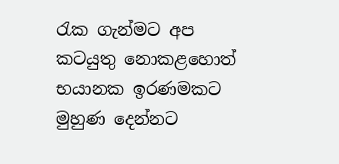රැක ගැන්මට අප කටයුතු නොකළහොත් භයානක ඉරණමකට මුහුණ දෙන්නට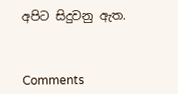අපිට සිදුවනු ඇත.



Comments